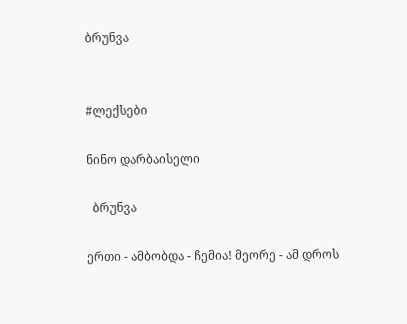ბრუნვა


#ლექსები

ნინო დარბაისელი

  ბრუნვა

ერთი - ამბობდა - ჩემია! მეორე - ამ დროს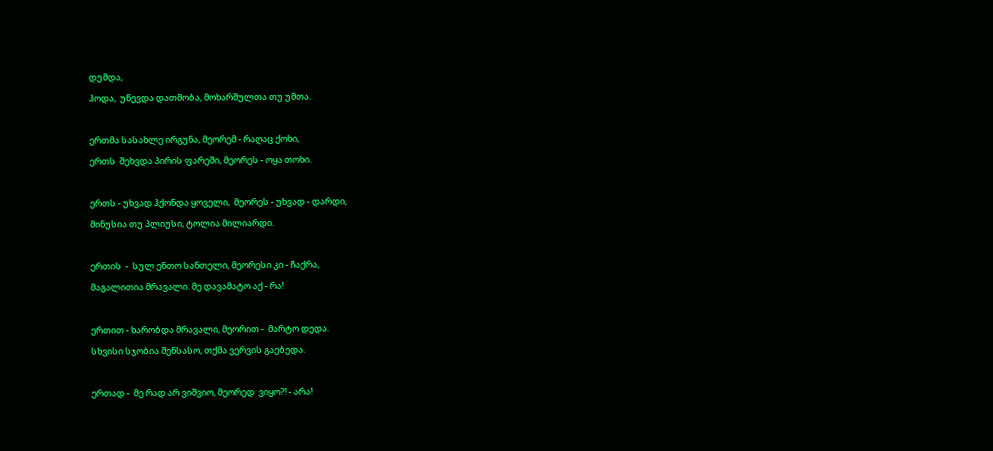დუმდა,
ჰოდა,  უწევდა დათმობა, მოხარშულთა თუ უმთა.

ერთმა სასახლე ირგუნა, მეორემ - რაღაც ქოხი,
ერთს  შეხვდა პირის ფარეში, მეორეს - ოყა თოხი.

ერთს - უხვად ჰქონდა ყოველი,  მეორეს - უხვად - დარდი,
მინუსია თუ პლიუსი, ტოლია მილიარდი.

ერთის  -  სულ ენთო სანთელი, მეორესი კი - ჩაქრა,
მაგალითია მრავალი. მე დავამატო აქ - რა!

ერთით - ხარობდა მრავალი, მეორით -  მარტო დედა.
სხვისი სჯობია შენსასო, თქმა ვერვის გაებედა.

ერთად -  მე რად არ ვიშვიო, მეორედ  ვიყო?! - არა!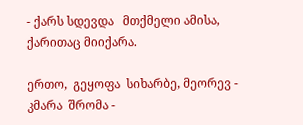- ქარს სდევდა   მთქმელი ამისა, ქარითაც მიიქარა.

ერთო,  გეყოფა  სიხარბე, მეორევ - კმარა  შრომა -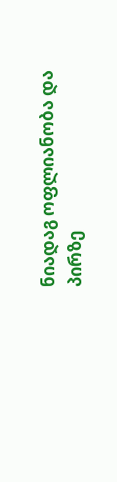ნიადაგ ოფლიანობა და პირზე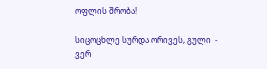ოფლის შრობა!

სიცოცხლე სურდა ორივეს, გული  - ვერ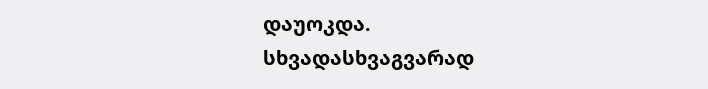დაუოკდა.
სხვადასხვაგვარად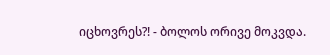იცხოვრეს?! - ბოლოს ორივე მოკვდა.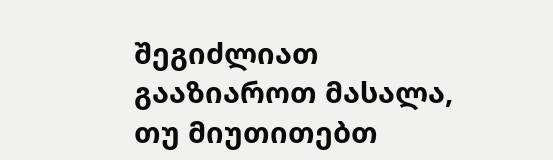შეგიძლიათ გააზიაროთ მასალა, თუ მიუთითებთ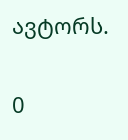ავტორს.

0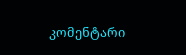კომენტარი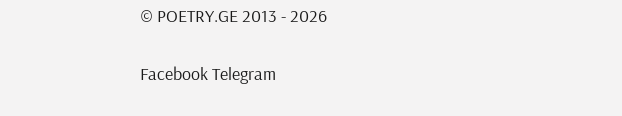© POETRY.GE 2013 - 2026

Facebook Telegram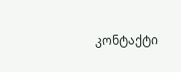კონტაქტი